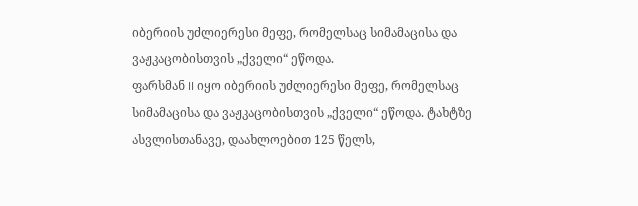იბერიის უძლიერესი მეფე, რომელსაც სიმამაცისა და ვაჟკაცობისთვის „ქველი“ ეწოდა.
ფარსმან II იყო იბერიის უძლიერესი მეფე, რომელსაც სიმამაცისა და ვაჟკაცობისთვის „ქველი“ ეწოდა. ტახტზე ასვლისთანავე, დაახლოებით 125 წელს,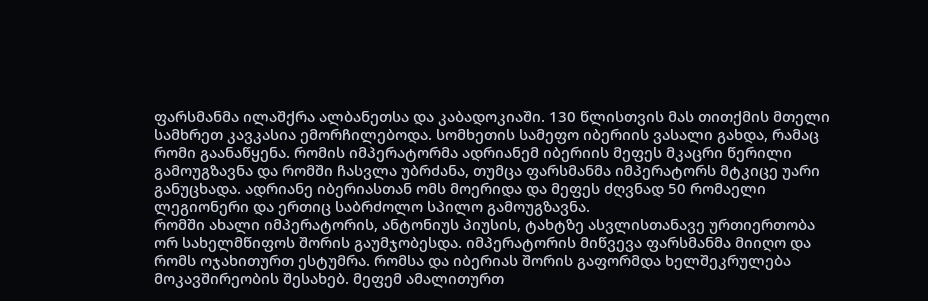ფარსმანმა ილაშქრა ალბანეთსა და კაბადოკიაში. 130 წლისთვის მას თითქმის მთელი სამხრეთ კავკასია ემორჩილებოდა. სომხეთის სამეფო იბერიის ვასალი გახდა, რამაც რომი გაანაწყენა. რომის იმპერატორმა ადრიანემ იბერიის მეფეს მკაცრი წერილი გამოუგზავნა და რომში ჩასვლა უბრძანა, თუმცა ფარსმანმა იმპერატორს მტკიცე უარი განუცხადა. ადრიანე იბერიასთან ომს მოერიდა და მეფეს ძღვნად 50 რომაელი ლეგიონერი და ერთიც საბრძოლო სპილო გამოუგზავნა.
რომში ახალი იმპერატორის, ანტონიუს პიუსის, ტახტზე ასვლისთანავე ურთიერთობა ორ სახელმწიფოს შორის გაუმჯობესდა. იმპერატორის მიწვევა ფარსმანმა მიიღო და რომს ოჯახითურთ ესტუმრა. რომსა და იბერიას შორის გაფორმდა ხელშეკრულება მოკავშირეობის შესახებ. მეფემ ამალითურთ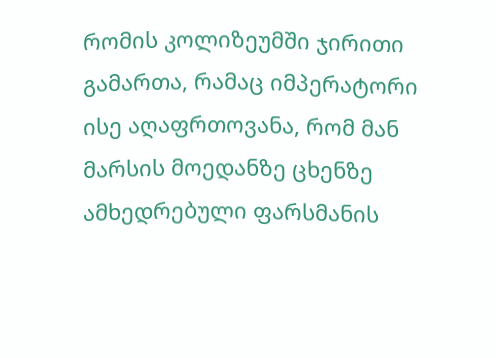რომის კოლიზეუმში ჯირითი გამართა, რამაც იმპერატორი ისე აღაფრთოვანა, რომ მან მარსის მოედანზე ცხენზე ამხედრებული ფარსმანის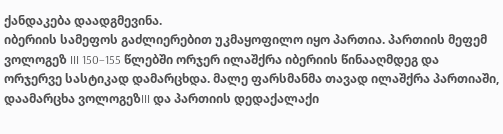ქანდაკება დაადგმევინა.
იბერიის სამეფოს გაძლიერებით უკმაყოფილო იყო პართია. პართიის მეფემ ვოლოგეზ III 150–155 წლებში ორჯერ ილაშქრა იბერიის წინააღმდეგ და ორჯერვე სასტიკად დამარცხდა. მალე ფარსმანმა თავად ილაშქრა პართიაში, დაამარცხა ვოლოგეზIII და პართიის დედაქალაქი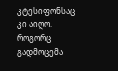კტესიფონსაც კი აიღო.
როგორც გადმოცემა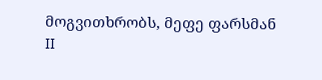მოგვითხრობს, მეფე ფარსმან II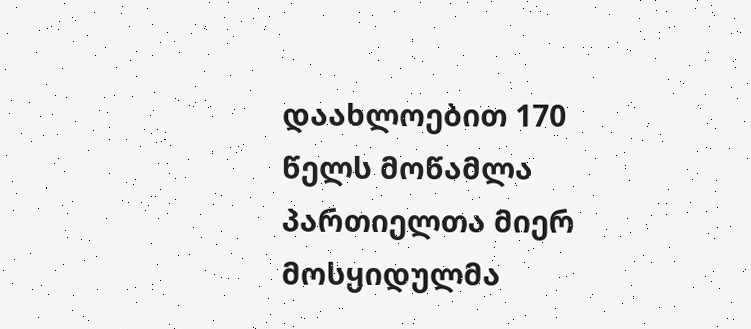დაახლოებით 170 წელს მოწამლა პართიელთა მიერ მოსყიდულმა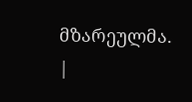მზარეულმა.
|